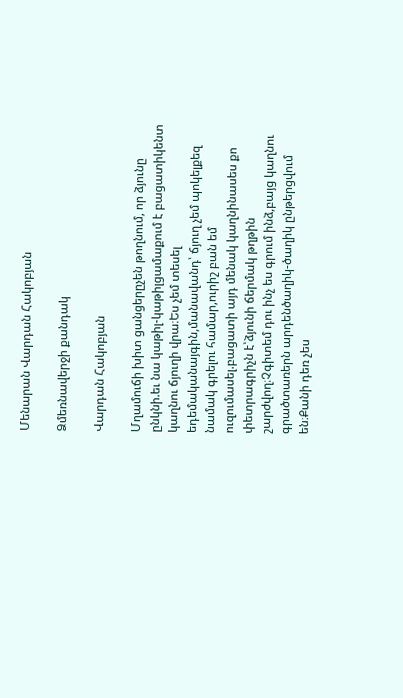Մենարան Վարդան Հակոբյան

Ձմեռնավերջի քանդակ

Վարդան Հակոբյան

Մղամուճի խիտ ցանցերըչեն թողնում, որ ձյունը ընկնի.եւ նա կաթիլ-կաթիլցամաքում է բացատիկենտ կաղնու ճյուղի վրա։Ես չեմ տեսել եդեմականայգին,մանավանդ՝ ճյուղ չեմ պոկելքեզ նամակ գրելու համար,ուրիշ բան եմ ուզումասել.բացատի այդ մենակ կաղնինասես քո փետրագրիչն է՝ձյունի ճերմակ թղթին շարժվող։Չգիտեմ դու ինչ ես գրում ինձ,բայց կաղնու գրածտառերն արդենծաղիկ-ծաղիկ ընթերցվում են։Քանի դեռ չես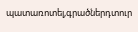պատառոտել,գրածներդտուր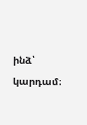ինձ՝ կարդամ։